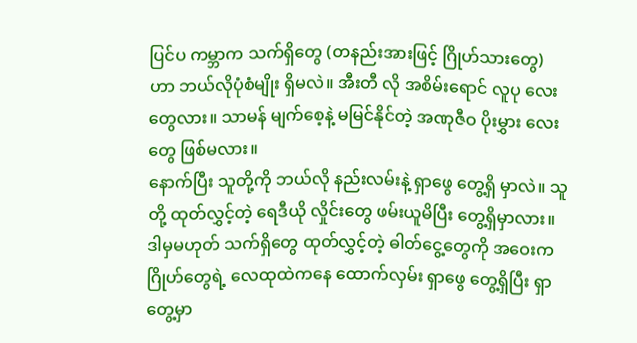ပြင်ပ ကမ္ဘာက သက်ရှိတွေ (တနည်းအားဖြင့် ဂြိုဟ်သားတွေ) ဟာ ဘယ်လိုပုံစံမျိုး ရှိမလဲ။ အီးတီ လို အစိမ်းရောင် လူပု လေးတွေလား။ သာမန် မျက်စေ့နဲ့ မမြင်နိုင်တဲ့ အဏုဇီဝ ပိုးမွှား လေးတွေ ဖြစ်မလား။
နောက်ပြီး သူတို့ကို ဘယ်လို နည်းလမ်းနဲ့ ရှာဖွေ တွေ့ရှိ မှာလဲ။ သူတို့ ထုတ်လွှင့်တဲ့ ရေဒီယို လှိုင်းတွေ ဖမ်းယူမိပြီး တွေ့ရှိမှာလား။ ဒါမှမဟုတ် သက်ရှိတွေ ထုတ်လွှင့်တဲ့ ဓါတ်ငွေ့တွေကို အဝေးက ဂြိုဟ်တွေရဲ့ လေထုထဲကနေ ထောက်လှမ်း ရှာဖွေ တွေ့ရှိပြီး ရှာတွေ့မှာ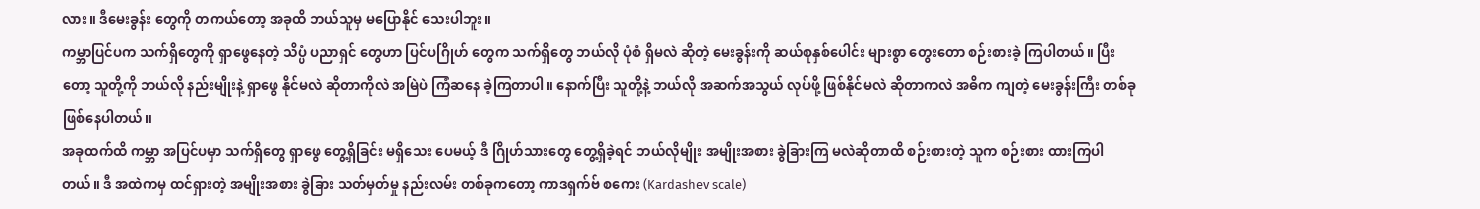လား။ ဒီမေးခွန်း တွေကို တကယ်တော့ အခုထိ ဘယ်သူမှ မပြောနိုင် သေးပါဘူး။
ကမ္ဘာပြင်ပက သက်ရှိတွေကို ရှာဖွေနေတဲ့ သိပ္ပံ ပညာရှင် တွေဟာ ပြင်ပဂြိုဟ် တွေက သက်ရှိတွေ ဘယ်လို ပုံစံ ရှိမလဲ ဆိုတဲ့ မေးခွန်းကို ဆယ်စုနှစ်ပေါင်း များစွာ တွေးတော စဉ်းစားခဲ့ ကြပါတယ်။ ပြီးတော့ သူတို့ကို ဘယ်လို နည်းမျိုးနဲ့ ရှာဖွေ နိုင်မလဲ ဆိုတာကိုလဲ အမြဲပဲ ကြံဆနေ ခဲ့ကြတာပါ။ နောက်ပြီး သူတို့နဲ့ ဘယ်လို အဆက်အသွယ် လုပ်ဖို့ ဖြစ်နိုင်မလဲ ဆိုတာကလဲ အဓိက ကျတဲ့ မေးခွန်းကြီး တစ်ခု ဖြစ်နေပါတယ်။
အခုထက်ထိ ကမ္ဘာ အပြင်ပမှာ သက်ရှိတွေ ရှာဖွေ တွေ့ရှိခြင်း မရှိသေး ပေမယ့် ဒီ ဂြိုဟ်သားတွေ တွေ့ရှိခဲ့ရင် ဘယ်လိုမျိုး အမျိုးအစား ခွဲခြားကြ မလဲဆိုတာထိ စဉ်းစားတဲ့ သူက စဉ်းစား ထားကြပါတယ်။ ဒီ အထဲကမှ ထင်ရှားတဲ့ အမျိုးအစား ခွဲခြား သတ်မှတ်မှု နည်းလမ်း တစ်ခုကတော့ ကာဒရှက်ဗ် စကေး (Kardashev scale)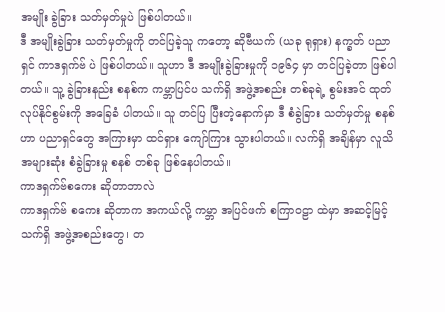အမျိုး ခွဲခြား သတ်မှတ်မှုပဲ ဖြစ်ပါတယ်။
ဒီ အမျိုးခွဲခြား သတ်မှတ်မှုကို တင်ပြခဲ့သူ ကတော့ ဆိုဗီယက် (ယခု ရုရှား) နက္ခတ် ပညာရှင် ကာဒရှက်ဗ် ပဲ ဖြစ်ပါတယ်။ သူဟာ ဒီ အမျိုးခွဲခြားမှုကို ၁၉၆၄ မှာ တင်ပြခဲ့တာ ဖြစ်ပါတယ်။ သူ့ ခွဲခြားနည်း စနစ်က ကမ္ဘာပြင်ပ သက်ရှိ အဖွဲ့အစည်း တစ်ခုရဲ့ စွမ်းအင် ထုတ်လုပ်နိုင်စွမ်းကို အခြေခံ ပါတယ်။ သူ တင်ပြ ပြီးတဲ့နောက်မှာ ဒီ စံခွဲခြား သတ်မှတ်မှု စနစ်ဟာ ပညာရှင်တွေ အကြားမှာ ထင်ရှား ကျော်ကြား သွားပါတယ်။ လက်ရှိ အချိန်မှာ လူသိ အများဆုံး စံခွဲခြားမှု စနစ် တစ်ခု ဖြစ်နေပါတယ်။
ကာဒရှက်ဗ်စကေး ဆိုတာဘာလဲ
ကာဒရှက်ဗ် စကေး ဆိုတာက အကယ်လို့ ကမ္ဘာ အပြင်ဖက် စကြာဝဠာ ထဲမှာ အဆင့်မြင့် သက်ရှိ အဖွဲ့အစည်းတွေ၊ တ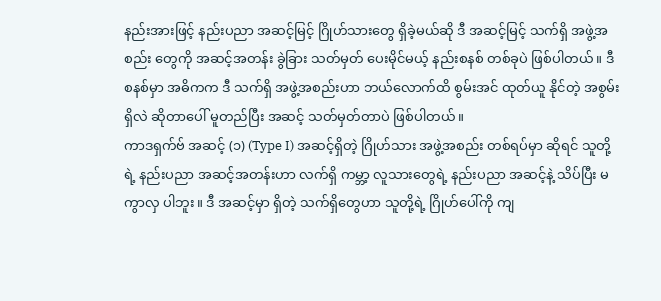နည်းအားဖြင့် နည်းပညာ အဆင့်မြင့် ဂြိုဟ်သားတွေ ရှိခဲ့မယ်ဆို ဒီ အဆင့်မြင့် သက်ရှိ အဖွဲ့အစည်း တွေကို အဆင့်အတန်း ခွဲခြား သတ်မှတ် ပေးမိုင်မယ့် နည်းစနစ် တစ်ခုပဲ ဖြစ်ပါတယ်။ ဒီစနစ်မှာ အဓိကက ဒီ သက်ရှိ အဖွဲ့အစည်းဟာ ဘယ်လောက်ထိ စွမ်းအင် ထုတ်ယူ နိုင်တဲ့ အစွမ်းရှိလဲ ဆိုတာပေါ် မူတည်ပြီး အဆင့် သတ်မှတ်တာပဲ ဖြစ်ပါတယ်။
ကာဒရှက်ဗ် အဆင့် (၁) (Type I) အဆင့်ရှိတဲ့ ဂြိုဟ်သား အဖွဲ့အစည်း တစ်ရပ်မှာ ဆိုရင် သူတို့ရဲ့ နည်းပညာ အဆင့်အတန်းဟာ လက်ရှိ ကမ္ဘာ့ လူသားတွေရဲ့ နည်းပညာ အဆင့်နဲ့ သိပ်ပြီး မကွာလှ ပါဘူး။ ဒီ အဆင့်မှာ ရှိတဲ့ သက်ရှိတွေဟာ သူတို့ရဲ့ ဂြိုဟ်ပေါ်ကို ကျ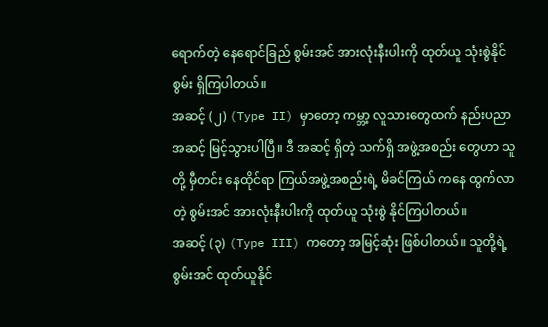ရောက်တဲ့ နေရောင်ခြည် စွမ်းအင် အားလုံးနီးပါးကို ထုတ်ယူ သုံးစွဲနိုင်စွမ်း ရှိကြပါတယ်။
အဆင့် (၂) (Type II) မှာတော့ ကမ္ဘာ့ လူသားတွေထက် နည်းပညာ အဆင့် မြင့်သွားပါပြီ။ ဒီ အဆင့် ရှိတဲ့ သက်ရှိ အဖွဲ့အစည်း တွေဟာ သူတို့ မှီတင်း နေထိုင်ရာ ကြယ်အဖွဲ့အစည်းရဲ့ မိခင်ကြယ် ကနေ ထွက်လာတဲ့ စွမ်းအင် အားလုံးနီးပါးကို ထုတ်ယူ သုံးစွဲ နိုင်ကြပါတယ်။
အဆင့် (၃) (Type III) ကတော့ အမြင့်ဆုံး ဖြစ်ပါတယ်။ သူတို့ရဲ့ စွမ်းအင် ထုတ်ယူနိုင်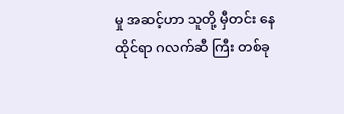မှု အဆင့်ဟာ သူတို့ မှီတင်း နေထိုင်ရာ ဂလက်ဆီ ကြီး တစ်ခု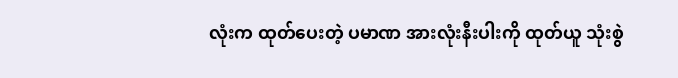လုံးက ထုတ်ပေးတဲ့ ပမာဏ အားလုံးနီးပါးကို ထုတ်ယူ သုံးစွဲ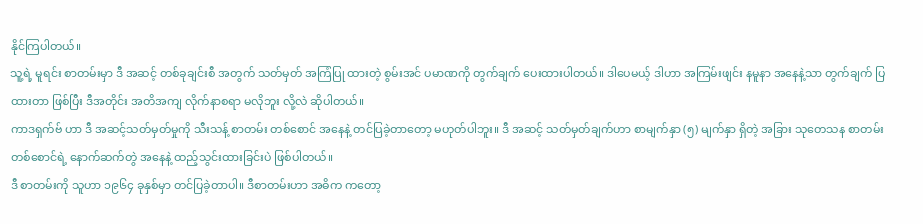နိုင်ကြပါတယ်။
သူ့ရဲ့ မူရင်း စာတမ်းမှာ ဒီ အဆင့် တစ်ခုချင်းစီ အတွက် သတ်မှတ် အကြံပြု ထားတဲ့ စွမ်းအင် ပမာဏကို တွက်ချက် ပေးထားပါတယ်။ ဒါပေမယ့် ဒါဟာ အကြမ်းဖျင်း နမူနာ အနေနဲ့သာ တွက်ချက် ပြထားတာ ဖြစ်ပြီး ဒီအတိုင်း အတိအကျ လိုက်နာစရာ မလိုဘူး လို့လဲ ဆိုပါတယ်။
ကာဒရှက်ဗ် ဟာ ဒီ အဆင့်သတ်မှတ်မှုကို သီးသန့် စာတမ်း တစ်စောင် အနေနဲ့ တင်ပြခဲ့တာတော့ မဟုတ်ပါဘူး။ ဒီ အဆင့် သတ်မှတ်ချက်ဟာ စာမျက်နှာ (၅) မျက်နှာ ရှိတဲ့ အခြား သုတေသန စာတမ်း တစ်စောင်ရဲ့ နောက်ဆက်တွဲ အနေနဲ့ ထည့်သွင်းထားခြင်းပဲ ဖြစ်ပါတယ်။
ဒီ စာတမ်းကို သူဟာ ၁၉၆၄ ခုနှစ်မှာ တင်ပြခဲ့တာပါ။ ဒီစာတမ်းဟာ အဓိက ကတော့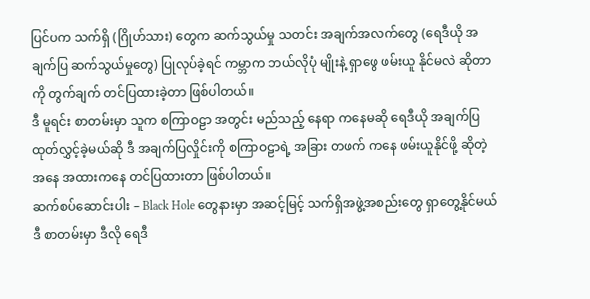ပြင်ပက သက်ရှိ (ဂြိုဟ်သား) တွေက ဆက်သွယ်မှု သတင်း အချက်အလက်တွေ (ရေဒီယို အချက်ပြ ဆက်သွယ်မှုတွေ) ပြုလုပ်ခဲ့ရင် ကမ္ဘာက ဘယ်လိုပုံ မျိုးနဲ့ ရှာဖွေ ဖမ်းယူ နိုင်မလဲ ဆိုတာကို တွက်ချက် တင်ပြထားခဲ့တာ ဖြစ်ပါတယ်။
ဒီ မူရင်း စာတမ်းမှာ သူက စကြာဝဠာ အတွင်း မည်သည့် နေရာ ကနေမဆို ရေဒီယို အချက်ပြ ထုတ်လွှင့်ခဲ့မယ်ဆို ဒီ အချက်ပြလှိုင်းကို စကြာဝဠာရဲ့ အခြား တဖက် ကနေ ဖမ်းယူနိုင်ဖို့ ဆိုတဲ့ အနေ အထားကနေ တင်ပြထားတာ ဖြစ်ပါတယ်။
ဆက်စပ်ဆောင်းပါး – Black Hole တွေနားမှာ အဆင့်မြင့် သက်ရှိအဖွဲ့အစည်းတွေ ရှာတွေ့နိုင်မယ်
ဒီ စာတမ်းမှာ ဒီလို ရေဒီ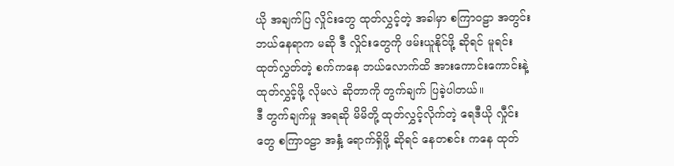ယို အချက်ပြ လှိုင်းတွေ ထုတ်လွှင့်တဲ့ အခါမှာ စကြာဝဠာ အတွင်း ဘယ်နေရာက မဆို ဒီ လှိုင်းတွေကို ဖမ်းယူနိုင်ဖို့ ဆိုရင် မူရင်း ထုတ်လွှတ်တဲ့ စက်ကနေ ဘယ်လောက်ထိ အားကောင်းကောင်းနဲ့ ထုတ်လွှင့်ဖို့ လိုမလဲ ဆိုတာကို တွက်ချက် ပြခဲ့ပါတယ်။
ဒီ တွက်ချက်မှု အရဆို မိမိတို့ ထုတ်လွှင့်လိုက်တဲ့ ရေဒီယို လှီုင်းတွေ စကြာဝဠာ အနှံ့ ရောက်ရှိဖို့ ဆိုရင် နေတစင်း ကနေ ထုတ်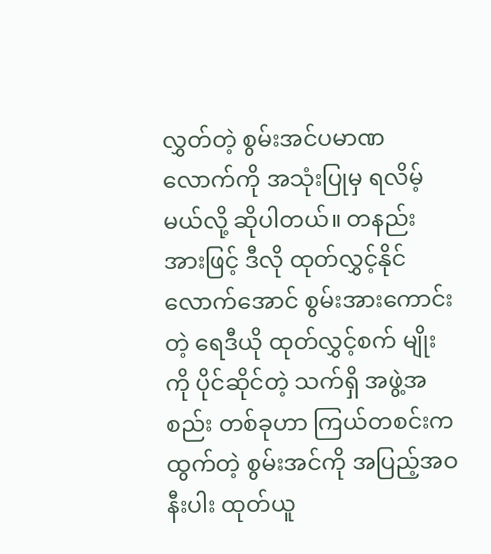လွှတ်တဲ့ စွမ်းအင်ပမာဏ လောက်ကို အသုံးပြုမှ ရလိမ့်မယ်လို့ ဆိုပါတယ်။ တနည်းအားဖြင့် ဒီလို ထုတ်လွှင့်နိုင် လောက်အောင် စွမ်းအားကောင်းတဲ့ ရေဒီယို ထုတ်လွှင့်စက် မျိုးကို ပိုင်ဆိုင်တဲ့ သက်ရှိ အဖွဲ့အစည်း တစ်ခုဟာ ကြယ်တစင်းက ထွက်တဲ့ စွမ်းအင်ကို အပြည့်အဝ နီးပါး ထုတ်ယူ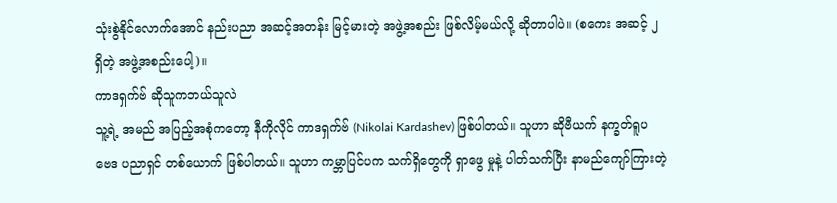သုံးစွဲနိုင်လောက်အောင် နည်းပညာ အဆင့်အတန်း မြင့်မားတဲ့ အဖွဲ့အစည်း ဖြစ်လိမ့်မယ်လို့ ဆိုတာပါပဲ။ (စကေး အဆင့် ၂ ရှိတဲ့ အဖွဲ့အစည်းပေါ့)။
ကာဒရှက်ဗ် ဆိုသူကဘယ်သူလဲ
သူ့ရဲ့ အမည် အပြည့်အစုံကတော့ နီကိုလိုင် ကာဒရှက်ဗ် (Nikolai Kardashev) ဖြစ်ပါတယ်။ သူဟာ ဆိုဗီယက် နက္ခတ်ရူပ ဗေဒ ပညာရှင် တစ်ယောက် ဖြစ်ပါတယ်။ သူဟာ ကမ္ဘာပြင်ပက သက်ရှိတွေကို ရှာဖွေ မှုနဲ့ ပါတ်သက်ပြီး နာမည်ကျော်ကြားတဲ့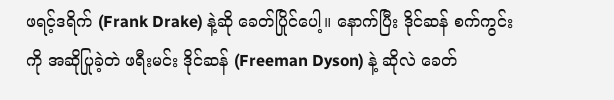ဖရင့်ဒရိက် (Frank Drake) နဲ့ဆို ခေတ်ပြိုင်ပေါ့။ နောက်ပြီး ဒိုင်ဆန် စက်ကွင်း ကို အဆိုပြုခဲ့တဲ ဖရီးမင်း ဒိုင်ဆန် (Freeman Dyson) နဲ့ ဆိုလဲ ခေတ်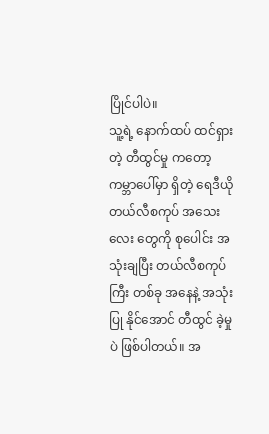ပြိုင်ပါပဲ။
သူ့ရဲ့ နောက်ထပ် ထင်ရှားတဲ့ တီထွင်မှု ကတော့ ကမ္ဘာပေါ်မှာ ရှိတဲ့ ရေဒီယို တယ်လီစကုပ် အသေးလေး တွေကို စုပေါင်း အသုံးချပြီး တယ်လီစကုပ်ကြီး တစ်ခု အနေနဲ့ အသုံးပြု နိုင်အောင် တီထွင် ခဲ့မှုပဲ ဖြစ်ပါတယ်။ အ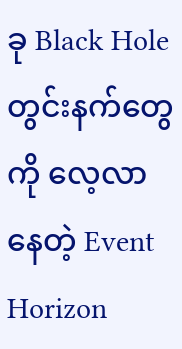ခု Black Hole တွင်းနက်တွေကို လေ့လာနေတဲ့ Event Horizon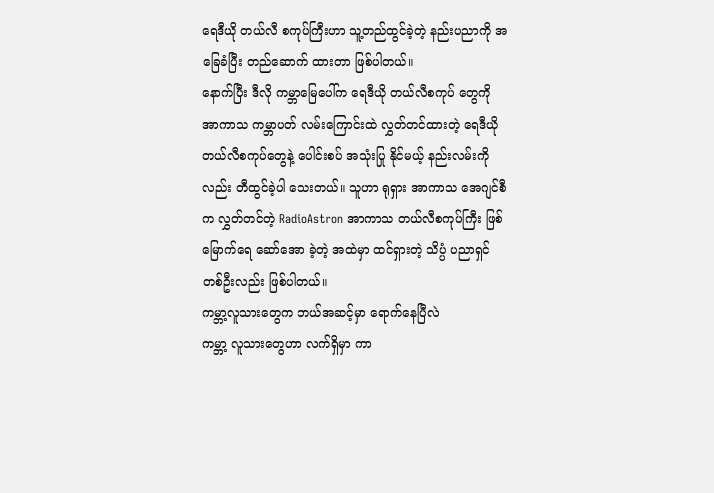ရေဒီယို တယ်လီ စကုပ်ကြီးဟာ သူ့တည်ထွင်ခဲ့တဲ့ နည်းပညာကို အခြေခံပြီး တည်ဆောက် ထားတာ ဖြစ်ပါတယ်။
နောက်ပြီး ဒီလို ကမ္ဘာမြေပေါ်က ရေဒီယို တယ်လီစကုပ် တွေကို အာကာသ ကမ္ဘာပတ် လမ်းကြောင်းထဲ လွှတ်တင်ထားတဲ့ ရေဒီယို တယ်လီစကုပ်တွေနဲ့ ပေါင်းစပ် အသုံးပြု နိုင်မယ့် နည်းလမ်းကိုလည်း တီထွင်ခဲ့ပါ သေးတယ်။ သူဟာ ရုရှား အာကာသ အေဂျင်စီက လွှတ်တင်တဲ့ RadioAstron အာကာသ တယ်လီစကုပ်ကြီး ဖြစ်မြောက်ရေ ဆော်အော ခဲ့တဲ့ အထဲမှာ ထင်ရှားတဲ့ သိပ္ပံ ပညာရှင် တစ်ဦးလည်း ဖြစ်ပါတယ်။
ကမ္ဘာ့လူသားတွေက ဘယ်အဆင့်မှာ ရောက်နေပြီလဲ
ကမ္ဘာ့ လူသားတွေဟာ လက်ရှိမှာ ကာ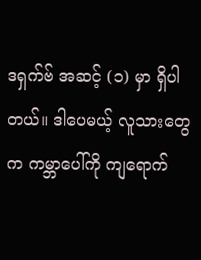ဒရှက်ဗ် အဆင့် (၁) မှာ ရှိပါတယ်။ ဒါပေမယ့် လူသားတွေက ကမ္ဘာပေါ်ကို ကျရောက်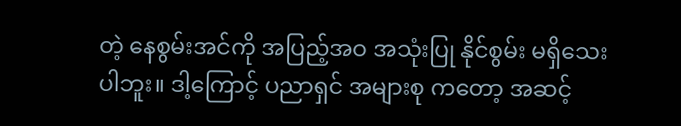တဲ့ နေစွမ်းအင်ကို အပြည့်အဝ အသုံးပြု နိုင်စွမ်း မရှိသေးပါဘူး။ ဒါ့ကြောင့် ပညာရှင် အများစု ကတော့ အဆင့်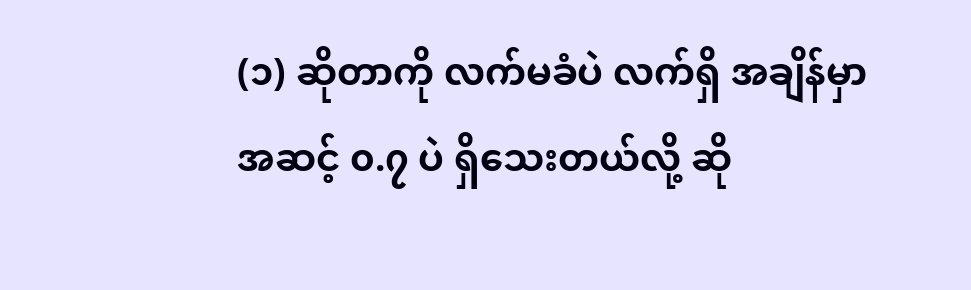(၁) ဆိုတာကို လက်မခံပဲ လက်ရှိ အချိန်မှာ အဆင့် ၀.၇ ပဲ ရှိသေးတယ်လို့ ဆို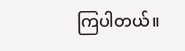ကြပါတယ်။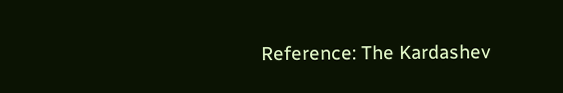Reference: The Kardashev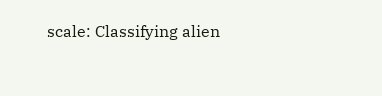scale: Classifying alien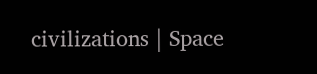civilizations | Space